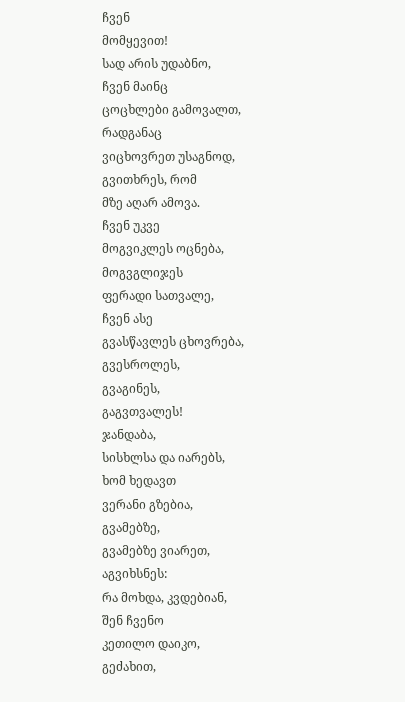ჩვენ
მომყევით!
სად არის უდაბნო,
ჩვენ მაინც
ცოცხლები გამოვალთ,
რადგანაც
ვიცხოვრეთ უსაგნოდ,
გვითხრეს, რომ
მზე აღარ ამოვა.
ჩვენ უკვე
მოგვიკლეს ოცნება,
მოგვგლიჯეს
ფერადი სათვალე,
ჩვენ ასე
გვასწავლეს ცხოვრება,
გვესროლეს,
გვაგინეს,
გაგვთვალეს!
ჯანდაბა,
სისხლსა და იარებს,
ხომ ხედავთ
ვერანი გზებია,
გვამებზე,
გვამებზე ვიარეთ,
აგვიხსნეს:
რა მოხდა, კვდებიან,
შენ ჩვენო
კეთილო დაიკო,
გეძახით,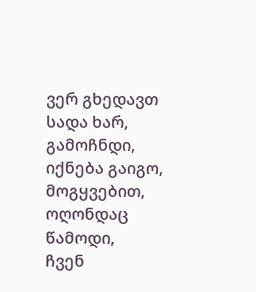ვერ გხედავთ სადა ხარ,
გამოჩნდი,
იქნება გაიგო,
მოგყვებით,
ოღონდაც წამოდი,
ჩვენ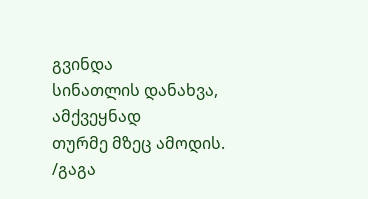გვინდა
სინათლის დანახვა,
ამქვეყნად
თურმე მზეც ამოდის.
/გაგა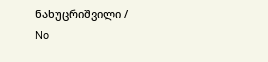ნახუცრიშვილი /
No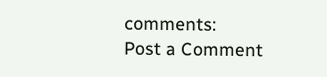comments:
Post a Comment